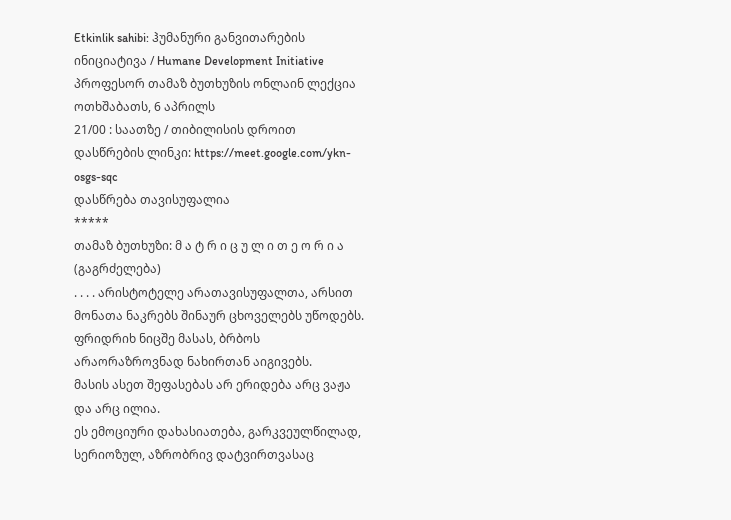Etkinlik sahibi: ჰუმანური განვითარების ინიციატივა / Humane Development Initiative
პროფესორ თამაზ ბუთხუზის ონლაინ ლექცია
ოთხშაბათს, 6 აპრილს
21/00 : საათზე / თიბილისის დროით
დასწრების ლინკი: https://meet.google.com/ykn-osgs-sqc
დასწრება თავისუფალია
*****
თამაზ ბუთხუზი: მ ა ტ რ ი ც უ ლ ი თ ე ო რ ი ა
(გაგრძელება)
. . . . არისტოტელე არათავისუფალთა, არსით მონათა ნაკრებს შინაურ ცხოველებს უწოდებს.
ფრიდრიხ ნიცშე მასას, ბრბოს არაორაზროვნად ნახირთან აიგივებს.
მასის ასეთ შეფასებას არ ერიდება არც ვაჟა და არც ილია.
ეს ემოციური დახასიათება, გარკვეულწილად, სერიოზულ, აზრობრივ დატვირთვასაც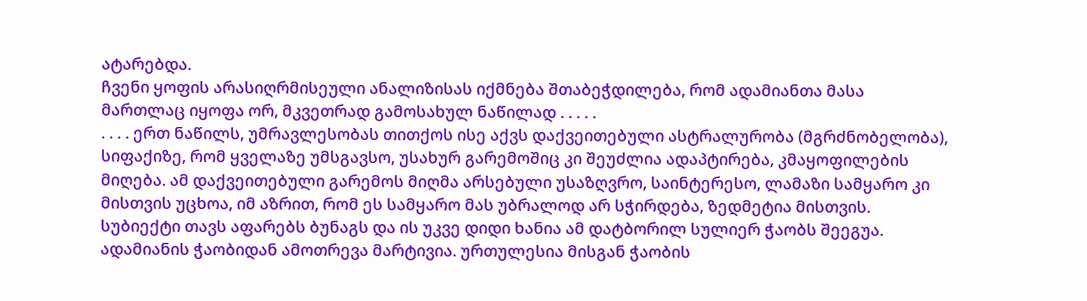ატარებდა.
ჩვენი ყოფის არასიღრმისეული ანალიზისას იქმნება შთაბეჭდილება, რომ ადამიანთა მასა მართლაც იყოფა ორ, მკვეთრად გამოსახულ ნაწილად . . . . .
. . . . ერთ ნაწილს, უმრავლესობას თითქოს ისე აქვს დაქვეითებული ასტრალურობა (მგრძნობელობა), სიფაქიზე, რომ ყველაზე უმსგავსო, უსახურ გარემოშიც კი შეუძლია ადაპტირება, კმაყოფილების მიღება. ამ დაქვეითებული გარემოს მიღმა არსებული უსაზღვრო, საინტერესო, ლამაზი სამყარო კი მისთვის უცხოა, იმ აზრით, რომ ეს სამყარო მას უბრალოდ არ სჭირდება, ზედმეტია მისთვის. სუბიექტი თავს აფარებს ბუნაგს და ის უკვე დიდი ხანია ამ დატბორილ სულიერ ჭაობს შეეგუა.
ადამიანის ჭაობიდან ამოთრევა მარტივია. ურთულესია მისგან ჭაობის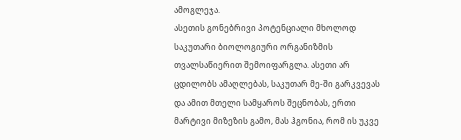ამოგლეჯა.
ასეთის გონებრივი პოტენციალი მხოლოდ საკუთარი ბიოლოგიური ორგანიზმის თვალსაწიერით შემოიფარგლა. ასეთი არ ცდილობს ამაღლებას, საკუთარ მე-ში გარკვევას და ამით მთელი სამყაროს შეცნობას, ერთი მარტივი მიზეზის გამო, მას ჰგონია, რომ ის უკვე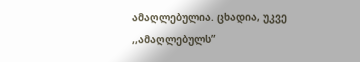ამაღლებულია. ცხადია, უკვე ,,ამაღლებულს”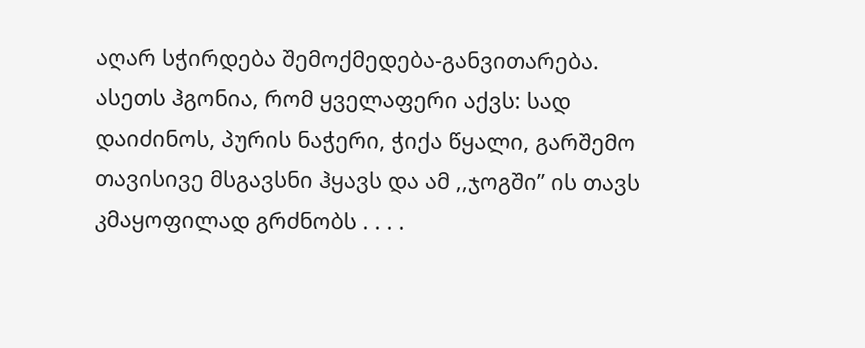აღარ სჭირდება შემოქმედება-განვითარება. ასეთს ჰგონია, რომ ყველაფერი აქვს: სად დაიძინოს, პურის ნაჭერი, ჭიქა წყალი, გარშემო თავისივე მსგავსნი ჰყავს და ამ ,,ჯოგში” ის თავს კმაყოფილად გრძნობს . . . .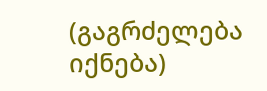(გაგრძელება იქნება)